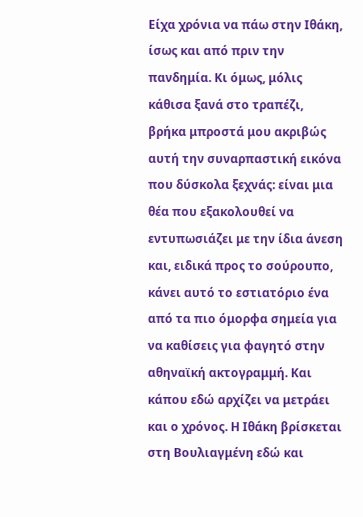Είχα χρόνια να πάω στην Ιθάκη, ίσως και από πριν την πανδημία. Κι όμως, μόλις κάθισα ξανά στο τραπέζι, βρήκα μπροστά μου ακριβώς αυτή την συναρπαστική εικόνα που δύσκολα ξεχνάς: είναι μια θέα που εξακολουθεί να εντυπωσιάζει με την ίδια άνεση και, ειδικά προς το σούρουπο, κάνει αυτό το εστιατόριο ένα από τα πιο όμορφα σημεία για να καθίσεις για φαγητό στην αθηναϊκή ακτογραμμή. Και κάπου εδώ αρχίζει να μετράει και ο χρόνος. Η Ιθάκη βρίσκεται στη Βουλιαγμένη εδώ και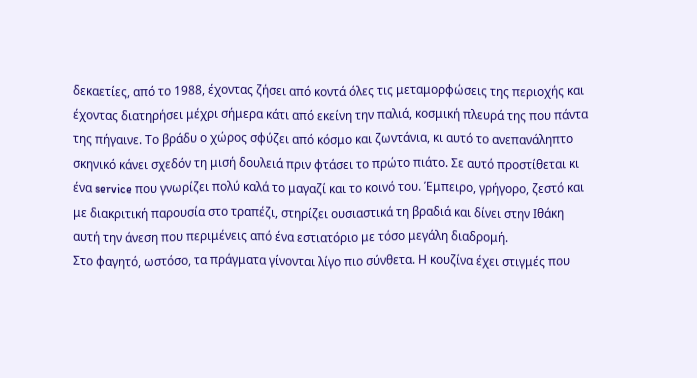δεκαετίες, από το 1988, έχοντας ζήσει από κοντά όλες τις μεταμορφώσεις της περιοχής και έχοντας διατηρήσει μέχρι σήμερα κάτι από εκείνη την παλιά, κοσμική πλευρά της που πάντα της πήγαινε. Το βράδυ ο χώρος σφύζει από κόσμο και ζωντάνια, κι αυτό το ανεπανάληπτο σκηνικό κάνει σχεδόν τη μισή δουλειά πριν φτάσει το πρώτο πιάτο. Σε αυτό προστίθεται κι ένα service που γνωρίζει πολύ καλά το μαγαζί και το κοινό του. Έμπειρο, γρήγορο, ζεστό και με διακριτική παρουσία στο τραπέζι, στηρίζει ουσιαστικά τη βραδιά και δίνει στην Ιθάκη αυτή την άνεση που περιμένεις από ένα εστιατόριο με τόσο μεγάλη διαδρομή.
Στο φαγητό, ωστόσο, τα πράγματα γίνονται λίγο πιο σύνθετα. Η κουζίνα έχει στιγμές που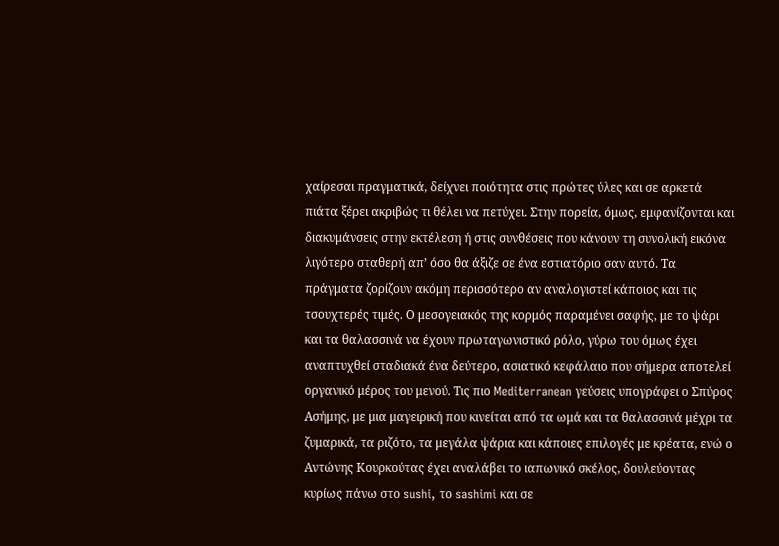χαίρεσαι πραγματικά, δείχνει ποιότητα στις πρώτες ύλες και σε αρκετά πιάτα ξέρει ακριβώς τι θέλει να πετύχει. Στην πορεία, όμως, εμφανίζονται και διακυμάνσεις στην εκτέλεση ή στις συνθέσεις που κάνουν τη συνολική εικόνα λιγότερο σταθερή απ’ όσο θα άξιζε σε ένα εστιατόριο σαν αυτό. Τα πράγματα ζορίζουν ακόμη περισσότερο αν αναλογιστεί κάποιος και τις τσουχτερές τιμές. Ο μεσογειακός της κορμός παραμένει σαφής, με το ψάρι και τα θαλασσινά να έχουν πρωταγωνιστικό ρόλο, γύρω του όμως έχει αναπτυχθεί σταδιακά ένα δεύτερο, ασιατικό κεφάλαιο που σήμερα αποτελεί οργανικό μέρος του μενού. Τις πιο Mediterranean γεύσεις υπογράφει ο Σπύρος Ασήμης, με μια μαγειρική που κινείται από τα ωμά και τα θαλασσινά μέχρι τα ζυμαρικά, τα ριζότο, τα μεγάλα ψάρια και κάποιες επιλογές με κρέατα, ενώ ο Αντώνης Κουρκούτας έχει αναλάβει το ιαπωνικό σκέλος, δουλεύοντας κυρίως πάνω στο sushi, το sashimi και σε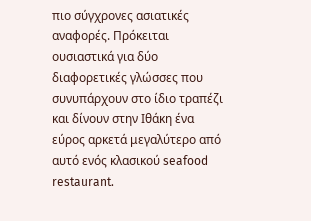πιο σύγχρονες ασιατικές αναφορές. Πρόκειται ουσιαστικά για δύο διαφορετικές γλώσσες που συνυπάρχουν στο ίδιο τραπέζι και δίνουν στην Ιθάκη ένα εύρος αρκετά μεγαλύτερο από αυτό ενός κλασικού seafood restaurant.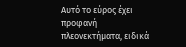Αυτό το εύρος έχει προφανή πλεονεκτήματα, ειδικά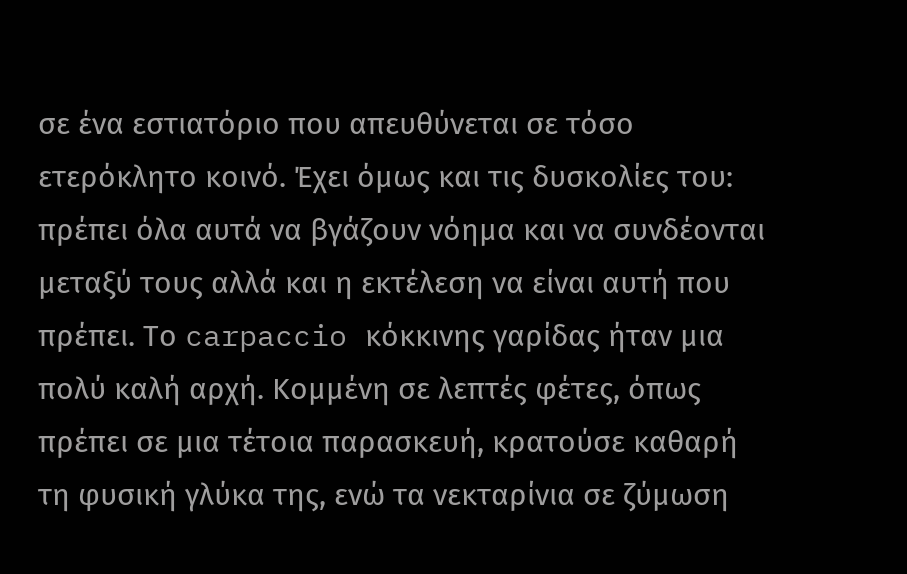σε ένα εστιατόριο που απευθύνεται σε τόσο ετερόκλητο κοινό. Έχει όμως και τις δυσκολίες του: πρέπει όλα αυτά να βγάζουν νόημα και να συνδέονται μεταξύ τους αλλά και η εκτέλεση να είναι αυτή που πρέπει. Το carpaccio κόκκινης γαρίδας ήταν μια πολύ καλή αρχή. Κομμένη σε λεπτές φέτες, όπως πρέπει σε μια τέτοια παρασκευή, κρατούσε καθαρή τη φυσική γλύκα της, ενώ τα νεκταρίνια σε ζύμωση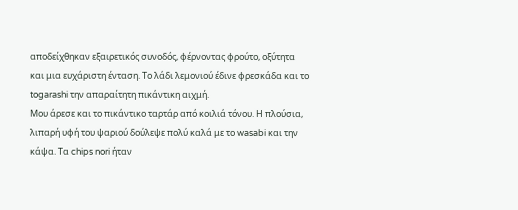αποδείχθηκαν εξαιρετικός συνοδός, φέρνοντας φρούτο, οξύτητα και μια ευχάριστη ένταση. Το λάδι λεμονιού έδινε φρεσκάδα και το togarashi την απαραίτητη πικάντικη αιχμή.
Μου άρεσε και το πικάντικο ταρτάρ από κοιλιά τόνου. Η πλούσια, λιπαρή υφή του ψαριού δούλεψε πολύ καλά με το wasabi και την κάψα. Τα chips nori ήταν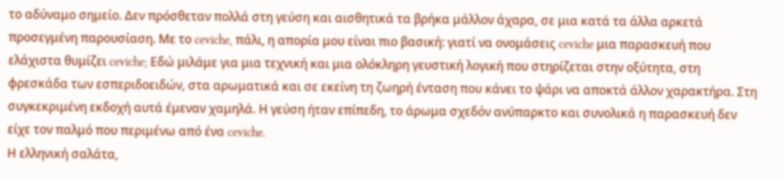το αδύναμο σημείο. Δεν πρόσθεταν πολλά στη γεύση και αισθητικά τα βρήκα μάλλον άχαρα, σε μια κατά τα άλλα αρκετά προσεγμένη παρουσίαση. Με το ceviche, πάλι, η απορία μου είναι πιο βασική: γιατί να ονομάσεις ceviche μια παρασκευή που ελάχιστα θυμίζει ceviche; Εδώ μιλάμε για μια τεχνική και μια ολόκληρη γευστική λογική που στηρίζεται στην οξύτητα, στη φρεσκάδα των εσπεριδοειδών, στα αρωματικά και σε εκείνη τη ζωηρή ένταση που κάνει το ψάρι να αποκτά άλλον χαρακτήρα. Στη συγκεκριμένη εκδοχή αυτά έμεναν χαμηλά. Η γεύση ήταν επίπεδη, το άρωμα σχεδόν ανύπαρκτο και συνολικά η παρασκευή δεν είχε τον παλμό που περιμένω από ένα ceviche.
Η ελληνική σαλάτα,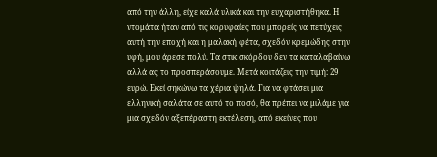από την άλλη, είχε καλά υλικά και την ευχαριστήθηκα. Η ντομάτα ήταν από τις κορυφαίες που μπορείς να πετύχεις αυτή την εποχή και η μαλακή φέτα, σχεδόν κρεμώδης στην υφή, μου άρεσε πολύ. Τα στικ σκόρδου δεν τα καταλαβαίνω αλλά ας το προσπεράσουμε. Μετά κοιτάζεις την τιμή: 29 ευρώ. Εκεί σηκώνω τα χέρια ψηλά. Για να φτάσει μια ελληνική σαλάτα σε αυτό το ποσό, θα πρέπει να μιλάμε για μια σχεδόν αξεπέραστη εκτέλεση, από εκείνες που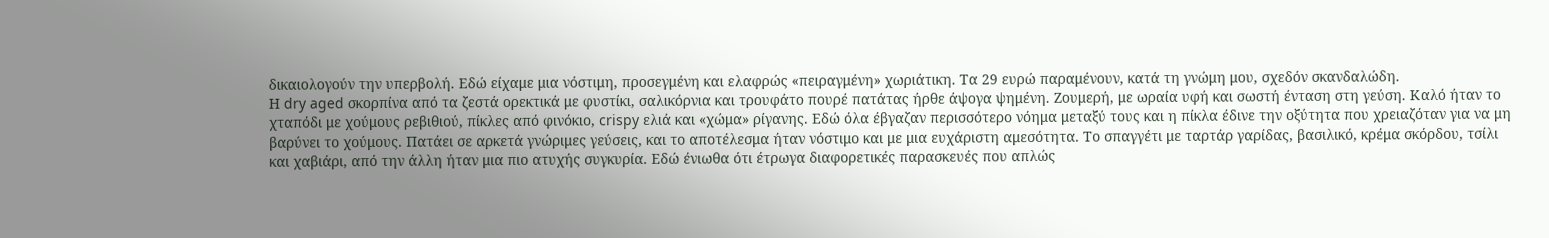δικαιολογούν την υπερβολή. Εδώ είχαμε μια νόστιμη, προσεγμένη και ελαφρώς «πειραγμένη» χωριάτικη. Τα 29 ευρώ παραμένουν, κατά τη γνώμη μου, σχεδόν σκανδαλώδη.
Η dry aged σκορπίνα από τα ζεστά ορεκτικά με φυστίκι, σαλικόρνια και τρουφάτο πουρέ πατάτας ήρθε άψογα ψημένη. Ζουμερή, με ωραία υφή και σωστή ένταση στη γεύση. Καλό ήταν το χταπόδι με χούμους ρεβιθιού, πίκλες από φινόκιο, crispy ελιά και «χώμα» ρίγανης. Εδώ όλα έβγαζαν περισσότερο νόημα μεταξύ τους και η πίκλα έδινε την οξύτητα που χρειαζόταν για να μη βαρύνει το χούμους. Πατάει σε αρκετά γνώριμες γεύσεις, και το αποτέλεσμα ήταν νόστιμο και με μια ευχάριστη αμεσότητα. Το σπαγγέτι με ταρτάρ γαρίδας, βασιλικό, κρέμα σκόρδου, τσίλι και χαβιάρι, από την άλλη ήταν μια πιο ατυχής συγκυρία. Εδώ ένιωθα ότι έτρωγα διαφορετικές παρασκευές που απλώς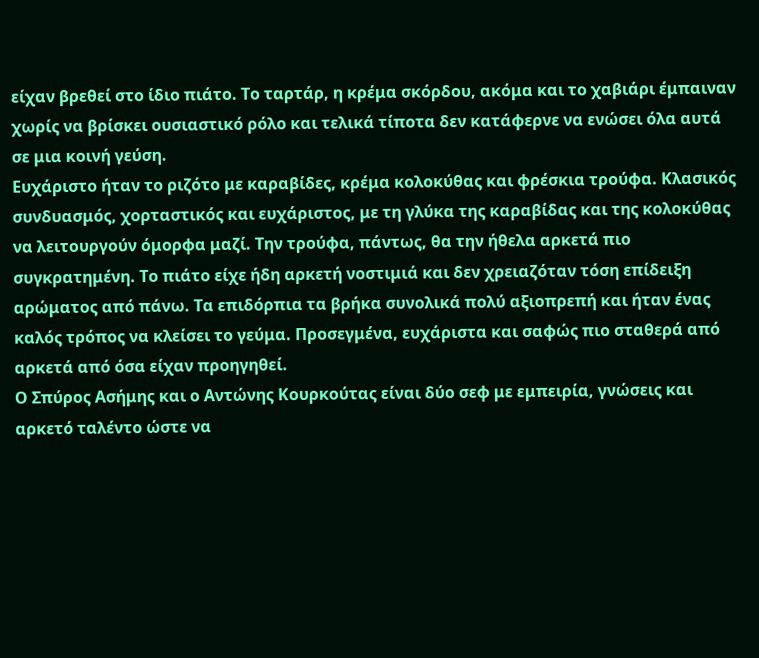είχαν βρεθεί στο ίδιο πιάτο. Το ταρτάρ, η κρέμα σκόρδου, ακόμα και το χαβιάρι έμπαιναν χωρίς να βρίσκει ουσιαστικό ρόλο και τελικά τίποτα δεν κατάφερνε να ενώσει όλα αυτά σε μια κοινή γεύση.
Ευχάριστο ήταν το ριζότο με καραβίδες, κρέμα κολοκύθας και φρέσκια τρούφα. Κλασικός συνδυασμός, χορταστικός και ευχάριστος, με τη γλύκα της καραβίδας και της κολοκύθας να λειτουργούν όμορφα μαζί. Την τρούφα, πάντως, θα την ήθελα αρκετά πιο συγκρατημένη. Το πιάτο είχε ήδη αρκετή νοστιμιά και δεν χρειαζόταν τόση επίδειξη αρώματος από πάνω. Τα επιδόρπια τα βρήκα συνολικά πολύ αξιοπρεπή και ήταν ένας καλός τρόπος να κλείσει το γεύμα. Προσεγμένα, ευχάριστα και σαφώς πιο σταθερά από αρκετά από όσα είχαν προηγηθεί.
Ο Σπύρος Ασήμης και ο Αντώνης Κουρκούτας είναι δύο σεφ με εμπειρία, γνώσεις και αρκετό ταλέντο ώστε να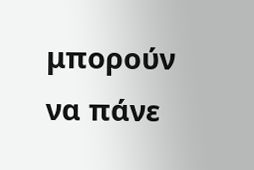μπορούν να πάνε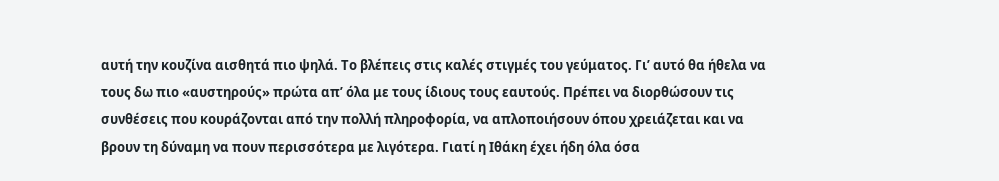αυτή την κουζίνα αισθητά πιο ψηλά. Το βλέπεις στις καλές στιγμές του γεύματος. Γι’ αυτό θα ήθελα να τους δω πιο «αυστηρούς» πρώτα απ’ όλα με τους ίδιους τους εαυτούς. Πρέπει να διορθώσουν τις συνθέσεις που κουράζονται από την πολλή πληροφορία, να απλοποιήσουν όπου χρειάζεται και να βρουν τη δύναμη να πουν περισσότερα με λιγότερα. Γιατί η Ιθάκη έχει ήδη όλα όσα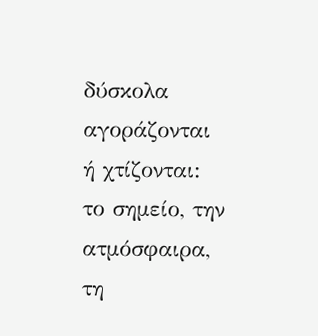δύσκολα αγοράζονται ή χτίζονται: το σημείο, την ατμόσφαιρα, τη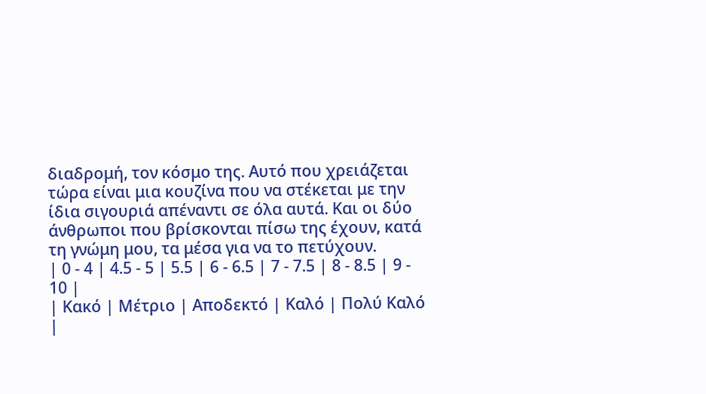διαδρομή, τον κόσμο της. Αυτό που χρειάζεται τώρα είναι μια κουζίνα που να στέκεται με την ίδια σιγουριά απέναντι σε όλα αυτά. Και οι δύο άνθρωποι που βρίσκονται πίσω της έχουν, κατά τη γνώμη μου, τα μέσα για να το πετύχουν.
| 0 - 4 | 4.5 - 5 | 5.5 | 6 - 6.5 | 7 - 7.5 | 8 - 8.5 | 9 - 10 |
| Κακό | Μέτριο | Αποδεκτό | Καλό | Πολύ Καλό |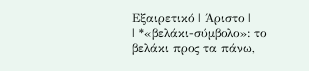Εξαιρετικό | Άριστο |
| *«βελάκι-σύμβολο»: το βελάκι προς τα πάνω,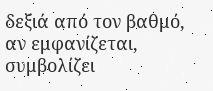δεξιά από τον βαθμό, αν εμφανίζεται, συμβολίζει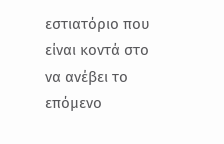εστιατόριο που είναι κοντά στο να ανέβει το επόμενο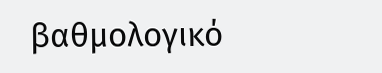βαθμολογικό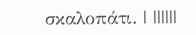σκαλοπάτι. | ||||||